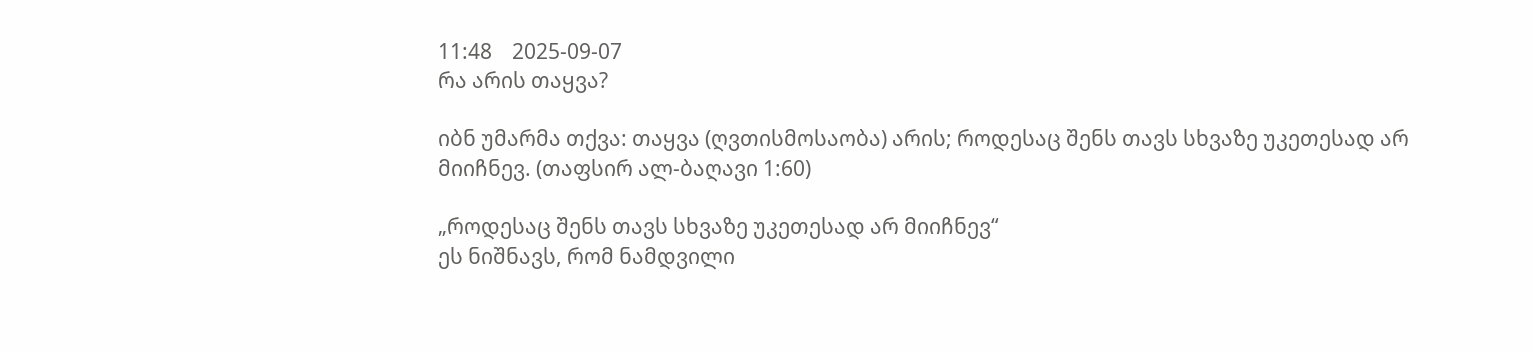11:48    2025-09-07
რა არის თაყვა?

იბნ უმარმა თქვა: თაყვა (ღვთისმოსაობა) არის; როდესაც შენს თავს სხვაზე უკეთესად არ მიიჩნევ. (თაფსირ ალ-ბაღავი 1:60)

„როდესაც შენს თავს სხვაზე უკეთესად არ მიიჩნევ“
ეს ნიშნავს, რომ ნამდვილი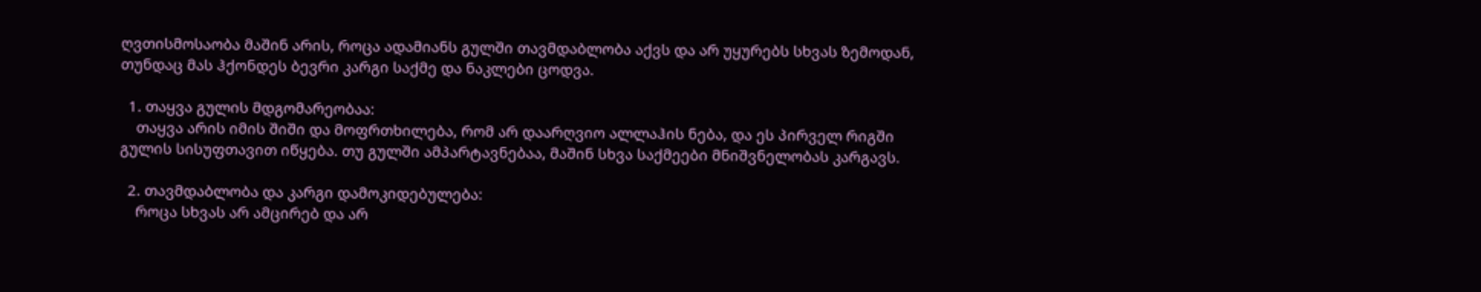ღვთისმოსაობა მაშინ არის, როცა ადამიანს გულში თავმდაბლობა აქვს და არ უყურებს სხვას ზემოდან, თუნდაც მას ჰქონდეს ბევრი კარგი საქმე და ნაკლები ცოდვა.

  1. თაყვა გულის მდგომარეობაა:
    თაყვა არის იმის შიში და მოფრთხილება, რომ არ დაარღვიო ალლაჰის ნება, და ეს პირველ რიგში გულის სისუფთავით იწყება. თუ გულში ამპარტავნებაა, მაშინ სხვა საქმეები მნიშვნელობას კარგავს.

  2. თავმდაბლობა და კარგი დამოკიდებულება:
    როცა სხვას არ ამცირებ და არ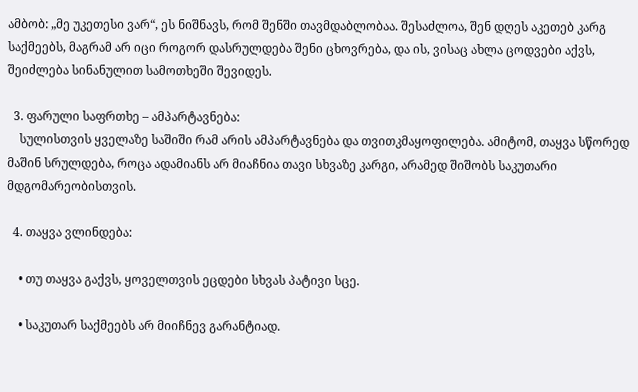ამბობ: „მე უკეთესი ვარ“, ეს ნიშნავს, რომ შენში თავმდაბლობაა. შესაძლოა, შენ დღეს აკეთებ კარგ საქმეებს, მაგრამ არ იცი როგორ დასრულდება შენი ცხოვრება, და ის, ვისაც ახლა ცოდვები აქვს, შეიძლება სინანულით სამოთხეში შევიდეს.

  3. ფარული საფრთხე – ამპარტავნება:
    სულისთვის ყველაზე საშიში რამ არის ამპარტავნება და თვითკმაყოფილება. ამიტომ, თაყვა სწორედ მაშინ სრულდება, როცა ადამიანს არ მიაჩნია თავი სხვაზე კარგი, არამედ შიშობს საკუთარი მდგომარეობისთვის.

  4. თაყვა ვლინდება:

    • თუ თაყვა გაქვს, ყოველთვის ეცდები სხვას პატივი სცე.

    • საკუთარ საქმეებს არ მიიჩნევ გარანტიად.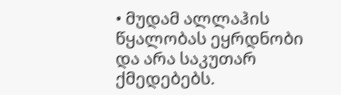• მუდამ ალლაჰის წყალობას ეყრდნობი და არა საკუთარ ქმედებებს.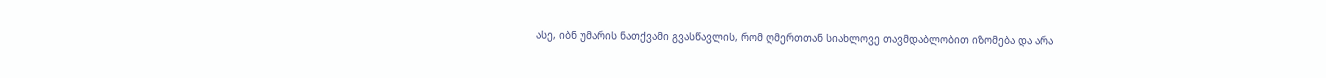ასე, იბნ უმარის ნათქვამი გვასწავლის, რომ ღმერთთან სიახლოვე თავმდაბლობით იზომება და არა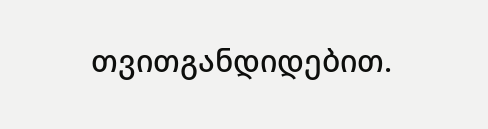თვითგანდიდებით.